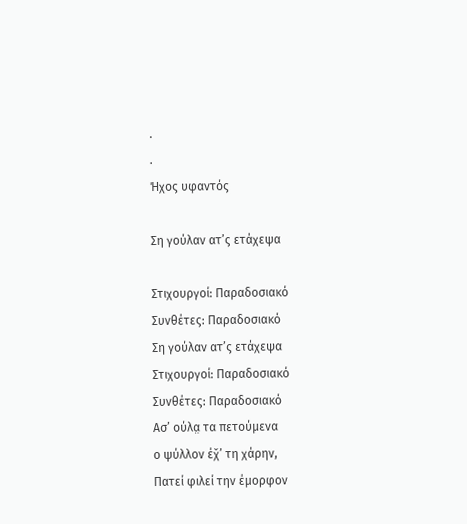.
.
Ήχος υφαντός

Ση γούλαν ατ’ς ετάχεψα

Στιχουργοί: Παραδοσιακό
Συνθέτες: Παραδοσιακό
Ση γούλαν ατ’ς ετάχεψα
Στιχουργοί: Παραδοσιακό
Συνθέτες: Παραδοσιακό
Ασ’ ούλα̤ τα πετούμενα
ο ψύλλον έχ̌’ τη χάρην,
Πατεί φιλεί την έμορφον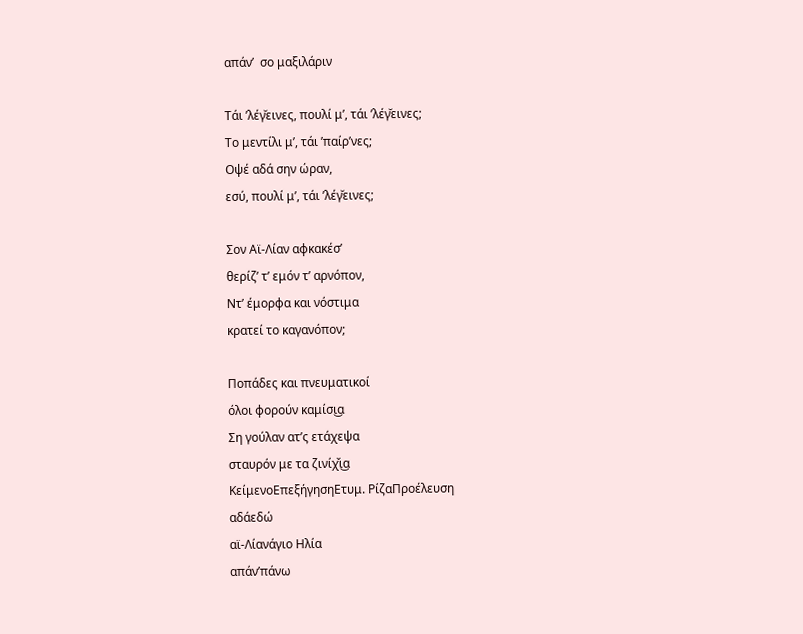απάν’  σο μαξιλάριν

Τάι ’λέγ̆εινες, πουλί μ’, τάι ’λέγ̆εινες;
Το μεντίλι μ’, τάι ’παίρ’νες;
Οψέ αδά σην ώραν,
εσύ, πουλί μ’, τάι ’λέγ̆εινες;

Σον Αϊ-Λίαν αφκακέσ’
θερίζ’ τ’ εμόν τ’ αρνόπον,
Ντ’ έμορφα και νόστιμα
κρατεί το καγανόπον;

Ποπάδες και πνευματικοί
όλοι φορούν καμίσι͜α
Ση γούλαν ατ’ς ετάχεψα
σταυρόν με τα ζινίχ̌ι͜α
ΚείμενοΕπεξήγησηΕτυμ. ΡίζαΠροέλευση
αδάεδώ
αϊ-Λίανάγιο Ηλία
απάν’πάνω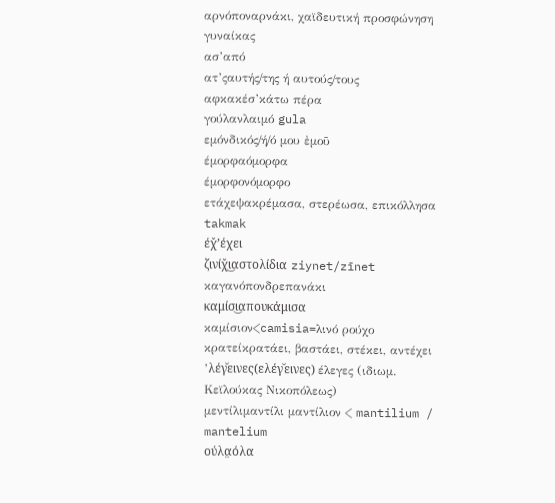αρνόποναρνάκι, χαϊδευτική προσφώνηση γυναίκας
ασ’από
ατ’ςαυτής/της ή αυτούς/τους
αφκακέσ’κάτω πέρα
γούλανλαιμό gula
εμόνδικός/ή/ό μου ἐμοῦ
έμορφαόμορφα
έμορφονόμορφο
ετάχεψακρέμασα, στερέωσα, επικόλλησα takmak
έχ̌’έχει
ζινίχ̌ι͜αστολίδια ziynet/zīnet
καγανόπονδρεπανάκι
καμίσι͜απουκάμισα καμίσιον<camisia=λινό ρούχο
κρατείκρατάει, βαστάει, στέκει, αντέχει
’λέγ̆εινες(ελέγ̆εινες) έλεγες (ιδιωμ. Κεϊλούκας Νικοπόλεως)
μεντίλιμαντίλι μαντίλιον < mantilium / mantelium
ούλα̤όλα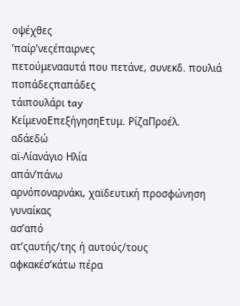οψέχθες
’παίρ’νεςέπαιρνες
πετούμενααυτά που πετάνε, συνεκδ. πουλιά
ποπάδεςπαπάδες
τάιπουλάρι tay
ΚείμενοΕπεξήγησηΕτυμ. ΡίζαΠροέλ.
αδάεδώ
αϊ-Λίανάγιο Ηλία
απάν’πάνω
αρνόποναρνάκι, χαϊδευτική προσφώνηση γυναίκας
ασ’από
ατ’ςαυτής/της ή αυτούς/τους
αφκακέσ’κάτω πέρα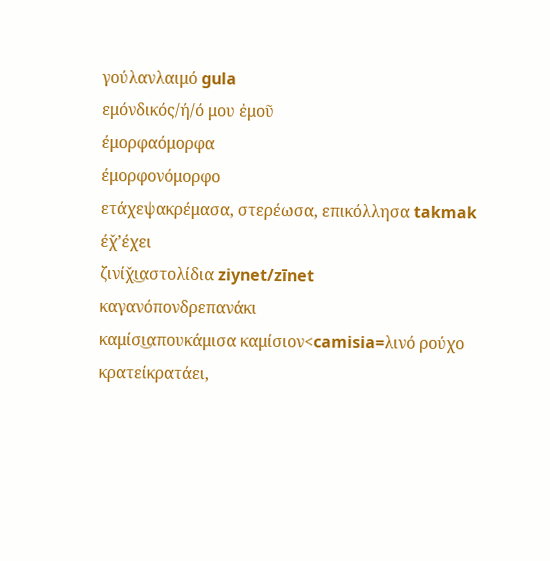γούλανλαιμό gula
εμόνδικός/ή/ό μου ἐμοῦ
έμορφαόμορφα
έμορφονόμορφο
ετάχεψακρέμασα, στερέωσα, επικόλλησα takmak
έχ̌’έχει
ζινίχ̌ι͜αστολίδια ziynet/zīnet
καγανόπονδρεπανάκι
καμίσι͜απουκάμισα καμίσιον<camisia=λινό ρούχο
κρατείκρατάει,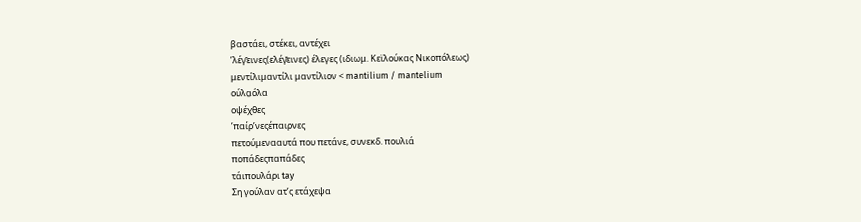βαστάει, στέκει, αντέχει
’λέγ̆εινες(ελέγ̆εινες) έλεγες (ιδιωμ. Κεϊλούκας Νικοπόλεως)
μεντίλιμαντίλι μαντίλιον < mantilium / mantelium
ούλα̤όλα
οψέχθες
’παίρ’νεςέπαιρνες
πετούμενααυτά που πετάνε, συνεκδ. πουλιά
ποπάδεςπαπάδες
τάιπουλάρι tay
Ση γούλαν ατ’ς ετάχεψα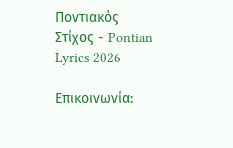Ποντιακός Στίχος - Pontian Lyrics 2026

Επικοινωνία: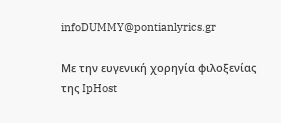infoDUMMY@pontianlyrics.gr

Με την ευγενική χορηγία φιλοξενίας της IpHost